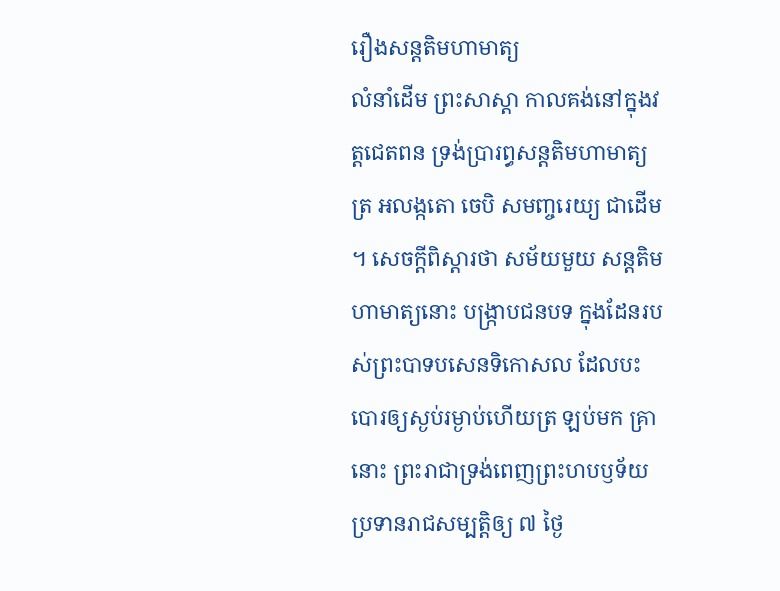រឿងសន្តតិមហាមាត្យ
លំនាំដើម ព្រះសាស្តា កាលគង់នៅក្នុងវត្តជេតពន ទ្រង់ប្រារព្ធសន្តតិមហាមាត្យត្រ អលង្កតោ ចេបិ សមញ្ចរេយ្យ ជាដើម ។ សេចក្តីពិស្តារថា សម័យមួយ សន្តតិមហាមាត្យនោះ បង្រ្កាបជនបទ ក្នុងដែនរបស់ព្រះបាទបសេនទិកោសល ដែលបះបោរឲ្យស្ងប់រម្ងាប់ហើយត្រ ឡប់មក គ្រានោះ ព្រះរាជាទ្រង់ពេញព្រះហបឫទ័យ ប្រទានរាជសម្បត្តិឲ្យ ៧ ថ្ងៃ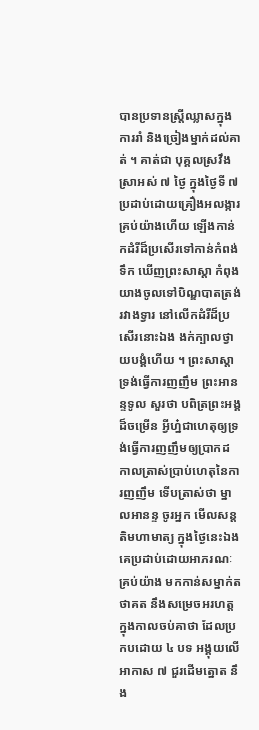បានប្រទានស្ត្រីឈ្លាសក្នុងការរាំ និងច្រៀងម្នាក់ដល់គាត់ ។ គាត់ជា បុគ្គលស្រវឹងស្រាអស់ ៧ ថ្ងៃ ក្នុងថ្ងៃទី ៧ ប្រដាប់ដោយគ្រឿងអលង្ការ គ្រប់យ៉ាងហើយ ឡើងកាន់កដំរីដ៏ប្រសើរទៅកាន់កំពង់ទឹក ឃើញព្រះសាស្តា កំពុងយាងចូលទៅបិណ្ឌបាតត្រង់រវាងទ្វារ នៅលើកដំរីដ៏ប្រសើរនោះឯង ងក់ក្បាលថ្វាយបង្គំហើយ ។ ព្រះសាស្តាទ្រង់ធ្វើការញញឹម ព្រះអានន្ទទូល សួរថា បពិត្រព្រះអង្គដ៏ចម្រើន អ្វីហ្ន៎ជាហេតុឲ្យទ្រង់ធ្វើការញញឹមឲ្យប្រាកដ កាលត្រាស់ប្រាប់ហេតុនៃការញញឹម ទើបត្រាស់ថា ម្នាលអានន្ទ ចូរអ្នក មើលសន្តតិមហាមាត្យ ក្នុងថ្ងៃនេះឯង គេប្រដាប់ដោយអាភរណៈគ្រប់យ៉ាង មកកាន់សម្នាក់តថាគត នឹងសម្រេចអរហត្តក្នុងកាលចប់គាថា ដែលប្រកបដោយ ៤ បទ អង្គុយលើអាកាស ៧ ជួរដើមត្នោត នឹង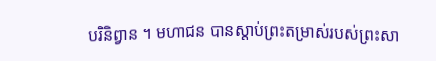បរិនិព្វាន ។ មហាជន បានស្តាប់ព្រះតម្រាស់របស់ព្រះសា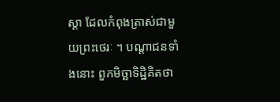ស្តា ដែលកំពុងត្រាស់ជាមួយព្រះថេរៈ ។ បណ្តាជនទាំងនោះ ពួកមិច្ឆាទិដ្ឋិគិតថា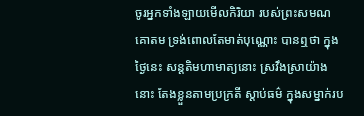ចូរអ្នកទាំងឡាយមើលកិរិយា របស់ព្រះសមណគោតម ទ្រង់ពោលតែមាត់បុណ្ណោះ បានឮថា ក្នុងថ្ងៃនេះ សន្តតិមហាមាត្យនោះ ស្រវឹងស្រាយ៉ាងនោះ តែងខ្លួនតាមប្រក្រតី ស្តាប់ធម៌ ក្នុងសម្នាក់រប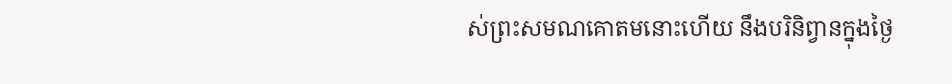ស់ព្រះសមណគោតមនោះហើយ នឹងបរិនិព្វានក្នុងថ្ងៃ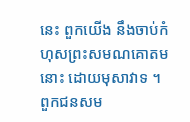នេះ ពួកយើង នឹងចាប់កំហុសព្រះសមណគោតមនោះ ដោយមុសាវាទ ។ ពួកជនសម